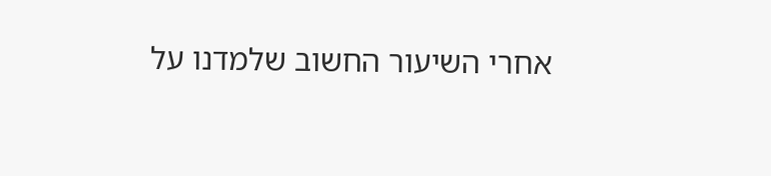אחרי השיעור החשוב שלמדנו על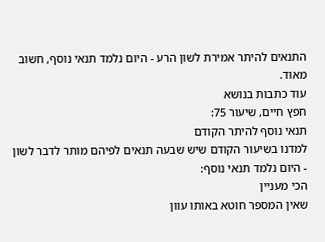התנאים להיתר אמירת לשון הרע - היום נלמד תנאי נוסף, חשוב מאוד.
עוד כתבות בנושא
חפץ חיים, שיעור 75:
תנאי נוסף להיתר הקודם
למדנו בשיעור הקודם שיש שבעה תנאים לפיהם מותר לדבר לשון - היום נלמד תנאי נוסף:
הכי מעניין
שאין המספר חוטא באותו עוון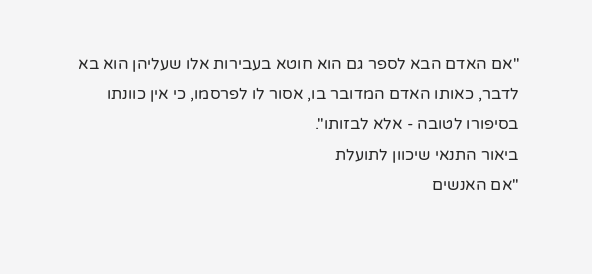"אם האדם הבא לספר גם הוא חוטא בעבירות אלו שעליהן הוא בא לדבר, כאותו האדם המדובר בו, אסור לו לפרסמו, כי אין כוונתו בסיפורו לטובה - אלא לבזותו".
ביאור התנאי שיכוון לתועלת
"אם האנשים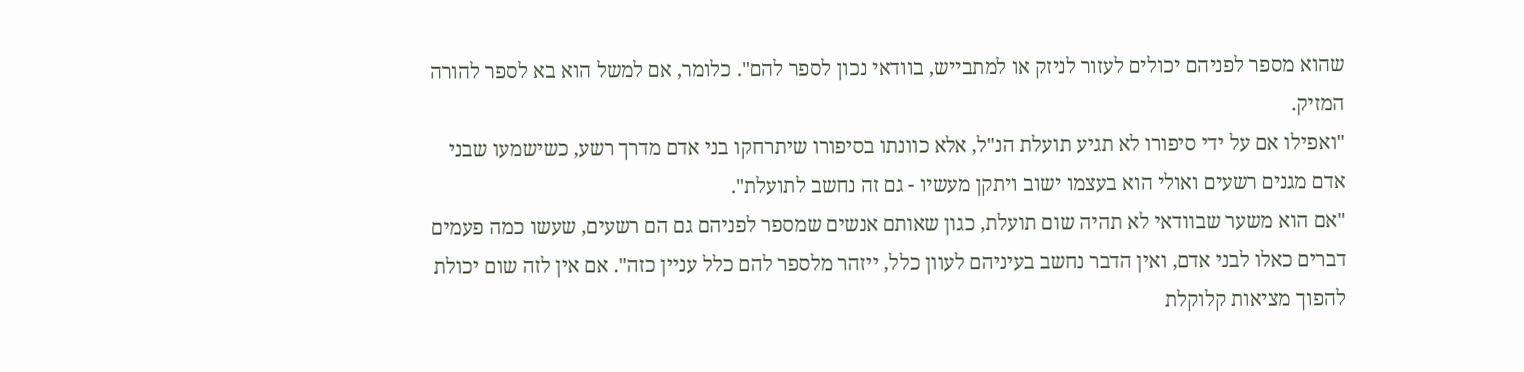שהוא מספר לפניהם יכולים לעזור לניזק או למתבייש, בוודאי נכון לספר להם". כלומר, אם למשל הוא בא לספר להורה המזיק.
"ואפילו אם על ידי סיפורו לא תגיע תועלת הנ"ל, אלא כוונתו בסיפורו שיתרחקו בני אדם מדרך רשע, כשישמעו שבני אדם מגנים רשעים ואולי הוא בעצמו ישוב ויתקן מעשיו - גם זה נחשב לתועלת".
"אם הוא משער שבוודאי לא תהיה שום תועלת, כגון שאותם אנשים שמספר לפניהם גם הם רשעים, שעשו כמה פעמים דברים כאלו לבני אדם, ואין הדבר נחשב בעיניהם לעוון כלל, ייזהר מלספר להם כלל עניין כזה". אם אין לזה שום יכולת להפוך מציאות קלוקלת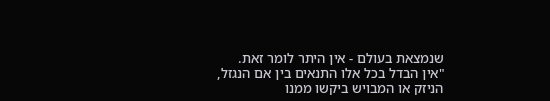שנמצאת בעולם - אין היתר לומר זאת.
"אין הבדל בכל אלו התנאים בין אם הנגזל, הניזק או המבויש ביקשו ממנו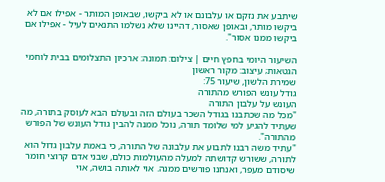שיתבע את נזקם או עלבונם או לא ביקשו, שבאופן המותר - אפילו אם לא ביקשו מותר, ובאופן שאסור, דהיינו שלא נשלמו התנאים לעיל - אפילו אם ביקשו ממנו אסור".

השיעור היומי בחפץ חיים | צילום: תמונה: ארכיון התצלומים בבית לוחמי הגטאות; עיצוב: מקור ראשון
שמירת הלשון, שיעור 75:
גודל עונש הפורש מהתורה
העונש על עלבון התורה
"מכל מה שכתבנו בגודל השכר בעולם הזה ובעולם הבא לעוסק בתורה, מה שעתיד להגיע למי שלומד תורה, נוכל ממנה להבין גודל העונש של הפורש מהתורה".
"עתיד משה רבנו לתבוע את עלבונה של התורה, כי באמת עלבון גדול הוא לתורה, ששורש קדושתה למעלה מהעולמות כולם, שבני אדם קרוצי חומר שיסודם מעפר, ואנחנו פורשים ממנה. אוי לאותה בושה, אוי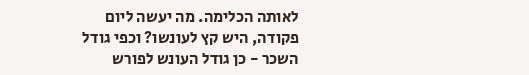לאותה הכלימה. מה יעשה ליום פקודה, היש קץ לעונשו? וכפי גודל השכר - כן גודל העונש לפורש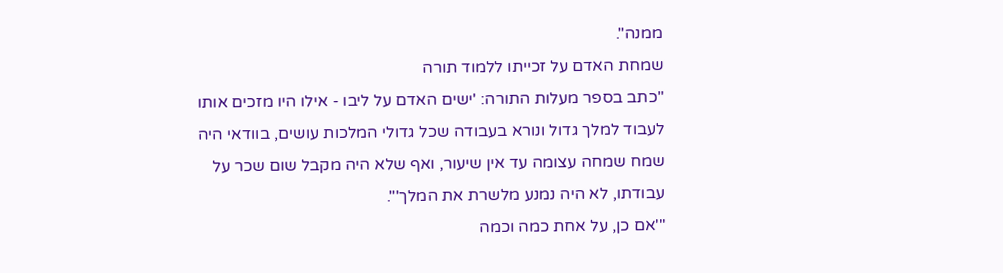ממנה".
שמחת האדם על זכייתו ללמוד תורה
"כתב בספר מעלות התורה: 'ישים האדם על ליבו - אילו היו מזכים אותו לעבוד למלך גדול ונורא בעבודה שכל גדולי המלכות עושים, בוודאי היה שמח שמחה עצומה עד אין שיעור, ואף שלא היה מקבל שום שכר על עבודתו, לא היה נמנע מלשרת את המלך'".
"'אם כן, על אחת כמה וכמה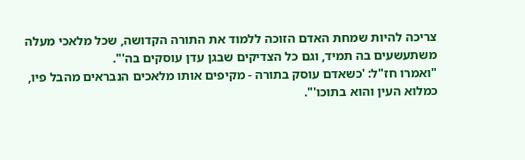צריכה להיות שמחת האדם הזוכה ללמוד את התורה הקדושה, שכל מלאכי מעלה משתעשעים בה תמיד, וגם כל הצדיקים שבגן עדן עוסקים בה'".
"ואמרו חז"ל: 'כשאדם עוסק בתורה - מקיפים אותו מלאכים הנבראים מהבל פיו, כמלוא העין והוא בתוכו'".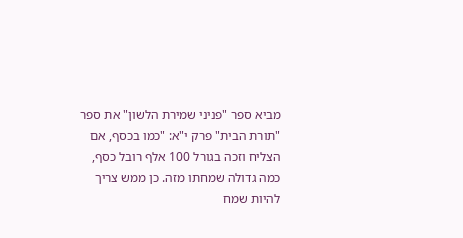מביא ספר "פניני שמירת הלשון" את ספר "תורת הבית" פרק י"א: "כמו בכסף, אם הצליח וזכה בגורל 100 אלף רובל כסף, כמה גדולה שמחתו מזה. כן ממש צריך להיות שמח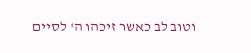וטוב לב כאשר זיכהו ה' לסיים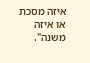איזה מסכת או איזה משנה".